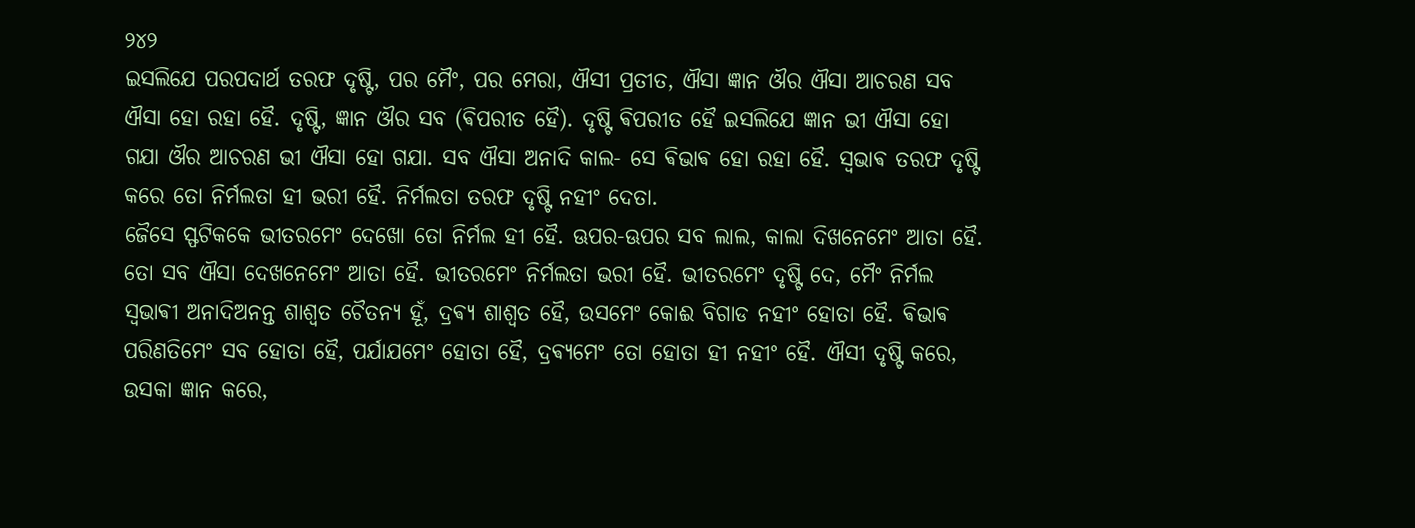୨୪୨
ଇସଲିଯେ ପରପଦାର୍ଥ ତରଫ ଦୃଷ୍ଟି, ପର ମୈଂ, ପର ମେରା, ଐସୀ ପ୍ରତୀତ, ଐସା ଜ୍ଞାନ ଔର ଐସା ଆଚରଣ ସବ ଐସା ହୋ ରହା ହୈ. ଦୃଷ୍ଟି, ଜ୍ଞାନ ଔର ସବ (ଵିପରୀତ ହୈ). ଦୃଷ୍ଟି ଵିପରୀତ ହୈ ଇସଲିଯେ ଜ୍ଞାନ ଭୀ ଐସା ହୋ ଗଯା ଔର ଆଚରଣ ଭୀ ଐସା ହୋ ଗଯା. ସବ ଐସା ଅନାଦି କାଲ- ସେ ଵିଭାଵ ହୋ ରହା ହୈ. ସ୍ଵଭାଵ ତରଫ ଦୃଷ୍ଟି କରେ ତୋ ନିର୍ମଲତା ହୀ ଭରୀ ହୈ. ନିର୍ମଲତା ତରଫ ଦୃଷ୍ଟି ନହୀଂ ଦେତା.
ଜୈସେ ସ୍ଫଟିକକେ ଭୀତରମେଂ ଦେଖୋ ତୋ ନିର୍ମଲ ହୀ ହୈ. ଊପର-ଊପର ସବ ଲାଲ, କାଲା ଦିଖନେମେଂ ଆତା ହୈ. ତୋ ସବ ଐସା ଦେଖନେମେଂ ଆତା ହୈ. ଭୀତରମେଂ ନିର୍ମଲତା ଭରୀ ହୈ. ଭୀତରମେଂ ଦୃଷ୍ଟି ଦେ, ମୈଂ ନିର୍ମଲ ସ୍ଵଭାଵୀ ଅନାଦିଅନନ୍ତ ଶାଶ୍ଵତ ଚୈତନ୍ଯ ହୂଁ, ଦ୍ରଵ୍ଯ ଶାଶ୍ଵତ ହୈ, ଉସମେଂ କୋଈ ବିଗାଡ ନହୀଂ ହୋତା ହୈ. ଵିଭାଵ ପରିଣତିମେଂ ସବ ହୋତା ହୈ, ପର୍ଯାଯମେଂ ହୋତା ହୈ, ଦ୍ରଵ୍ଯମେଂ ତୋ ହୋତା ହୀ ନହୀଂ ହୈ. ଐସୀ ଦୃଷ୍ଟି କରେ, ଉସକା ଜ୍ଞାନ କରେ,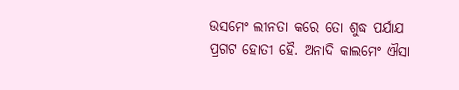ଉସମେଂ ଲୀନତା କରେ ତୋ ଶୁଦ୍ଧ ପର୍ଯାଯ ପ୍ରଗଟ ହୋତୀ ହୈ. ଅନାଦି କାଲମେଂ ଐସା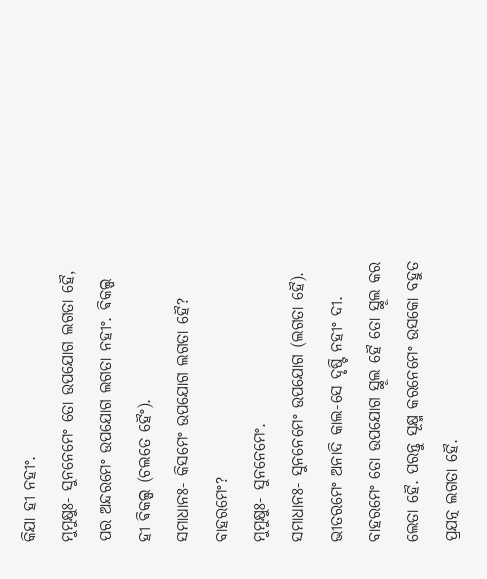କିଯା ହୀ ନହୀଂ.
ମୁମୁକ୍ଷୁଃ- ସୁନନେମେଂ ତୋ ଉପଯୋଗ ଲଗତା ହୈ, ପର ଅନ୍ଦରମେଂ ଉପଯୋଗ ଲଗତା ନହୀଂ. ଵିକଲ୍ପ ହୀ ଵିକଲ୍ପ (ଚଲତେ ହୈଂ).
ସମାଧାନଃ- କିସମେଂ ଉପଯୋଗ ଲଗତା ହୈ? ବାହରମେଂ?
ମୁମୁକ୍ଷୁଃ- ସୁନନେମେଂ.
ସମାଧାନଃ- ସୁନନେମେଂ ଉପଯୋଗ (ଲଗତା ହୈ). ଭୀତରମେଂ ଅନାଦି କାଲ-ସେ ଦୃଷ୍ଟି ନହୀଂ ଦୀ. ବାହରମେଂ ତୋ ଉପଯୋଗ ସ୍ଥୂଲ ହୈ ତୋ ସ୍ଥୂଲ କର ଲେତା ହୈ. ପରନ୍ତୁ ସୂକ୍ଷ୍ମ କରନେମେଂ ଉସକୋ ବହୁତ ପ୍ରଯତ୍ନ ଲଗତା ହୈ.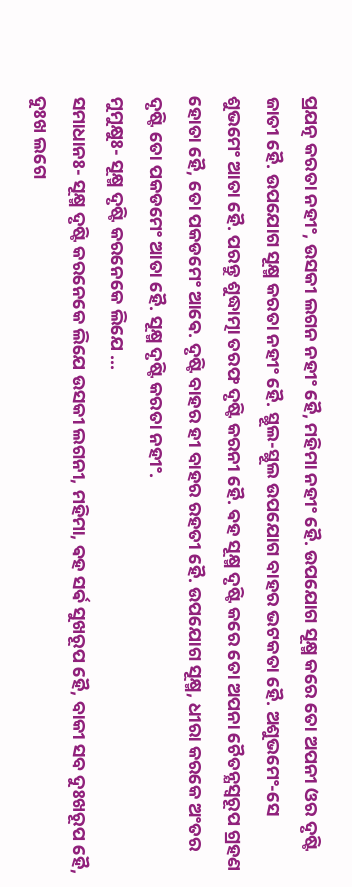ପ୍ରଯତ୍ନ କରତା ନହୀଂ, ଉସକୀ ଲଗନ ନହୀଂ ହୈ, ମହିମା ନହୀଂ ହୈ. ଉପଯୋଗ ସୂକ୍ଷ୍ମ କରେ ତୋ ଅପନୀ ଓର ଦୃଷ୍ଟି ଜାତୀ ହୈ. ଉପଯୋଗ ସୂକ୍ଷ୍ମ କରତା ନହୀଂ ହୈ. ସ୍ଥୂଲ-ସ୍ଥୂଲ ଉପଯୋଗ ବାହର ଭଟକତା ହୈ. ଅଶୁଭମେଂ-ସେ ଶୁଭମେଂ ଆତା ହୈ. ପରନ୍ତୁ ଶୁଦ୍ଧାତ୍ମା ତରଫ ଦୃଷ୍ଟି କରନୀ ହୈ. ଵହ ସୂକ୍ଷ୍ମ ଦୃଷ୍ଟି କରେ ତୋ ଅପନା ଚୈତନ୍ଯସ୍ଵରୂପ ଗ୍ରହଣ ହୋତା ହୈ, ତୋ ପକଡମେଂ ଆଵେ. ଦୃଷ୍ଟି ବାହର ହୀ ବାହର ରହତୀ ହୈ. ଉପଯୋଗ ସୂକ୍ଷ୍ମ, ଧୀରା କରକେ ଅଂତର ଦୃଷ୍ଟି ତୋ ପକଡମେଂ ଆତା ହୈ. ସୂକ୍ଷ୍ମ ଦୃଷ୍ଟି କରତା ନହୀଂ.
ମୁମୁକ୍ଷୁଃ- ସୂକ୍ଷ୍ମ ଦୃଷ୍ଟି କରନେକେ ଲିଯେ ...
ସମାଧାନଃ- ସୂକ୍ଷ୍ମ ଦୃଷ୍ଟି କରନେକେ ଲିଯେ ଉସକୀ ଲଗନୀ, ମହିମା, ଵହ ସର୍ଵ ସୁଖରୂପ ହୈ, ବାକୀ ସବ ଦୁଃଖରୂପ ହୈ, ଦୁଃଖ ଲଗେ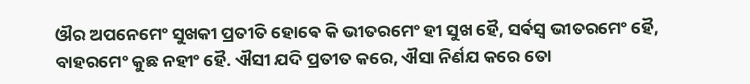ଔର ଅପନେମେଂ ସୁଖକୀ ପ୍ରତୀତି ହୋଵେ କି ଭୀତରମେଂ ହୀ ସୁଖ ହୈ, ସର୍ଵସ୍ଵ ଭୀତରମେଂ ହୈ, ବାହରମେଂ କୁଛ ନହୀଂ ହୈ. ଐସୀ ଯଦି ପ୍ରତୀତ କରେ, ଐସା ନିର୍ଣଯ କରେ ତୋ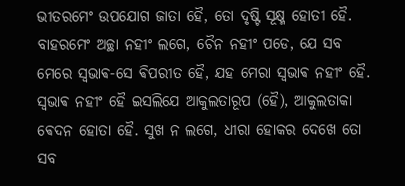ଭୀତରମେଂ ଉପଯୋଗ ଜାତା ହୈ, ତୋ ଦୃଷ୍ଟି ସୂକ୍ଷ୍ମ ହୋତୀ ହୈ.
ବାହରମେଂ ଅଚ୍ଛା ନହୀଂ ଲଗେ, ଚୈନ ନହୀଂ ପଡେ, ଯେ ସବ ମେରେ ସ୍ଵଭାଵ-ସେ ଵିପରୀତ ହୈ, ଯହ ମେରା ସ୍ଵଭାଵ ନହୀଂ ହୈ. ସ୍ଵଭାଵ ନହୀଂ ହୈ ଇସଲିଯେ ଆକୁଲତାରୂପ (ହୈ), ଆକୁଲତାକା ଵେଦନ ହୋତା ହୈ. ସୁଖ ନ ଲଗେ, ଧୀରା ହୋକର ଦେଖେ ତୋ ସବ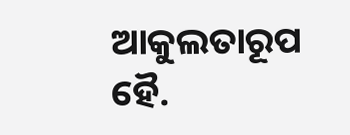ଆକୁଲତାରୂପ ହୈ.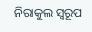ନିରାକୁଲ ସ୍ଵରୂପ